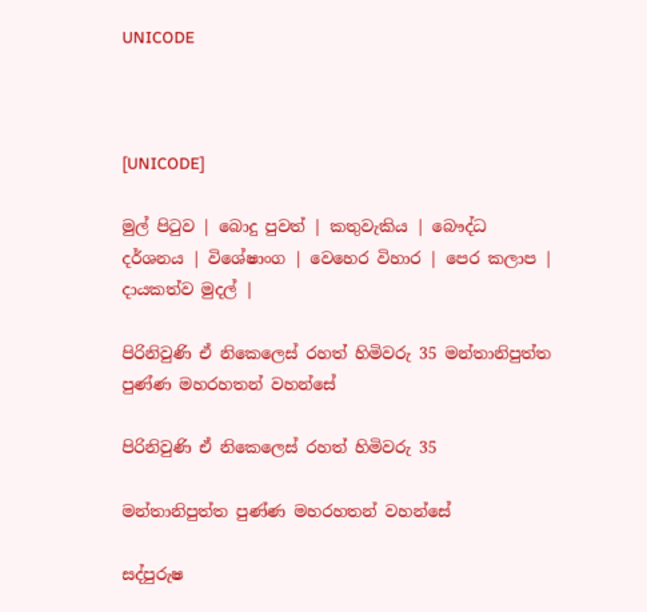UNICODE



[UNICODE]

මුල් පිටුව | බොදු පුවත් | කතුවැකිය | බෞද්ධ දර්ශනය | විශේෂාංග | වෙහෙර විහාර | පෙර කලාප | දායකත්ව මුදල් |

පිරිනිවුණි ඒ නිකෙලෙස් රහත් හිමිවරු 35 මන්තානිපුත්ත පුණ්ණ මහරහතන් වහන්සේ

පිරිනිවුණි ඒ නිකෙලෙස් රහත් හිමිවරු 35

මන්තානිපුත්ත පුණ්ණ මහරහතන් වහන්සේ

සද්පුරුෂ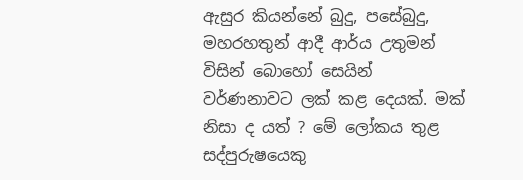ඇසුර කියන්නේ බුදු, පසේබුදු, මහරහතුන් ආදී ආර්ය උතුමන් විසින් බොහෝ සෙයින් වර්ණනාවට ලක් කළ දෙයක්. මක් නිසා ද යත් ? මේ ලෝකය තුළ සද්පුරුෂයෙකු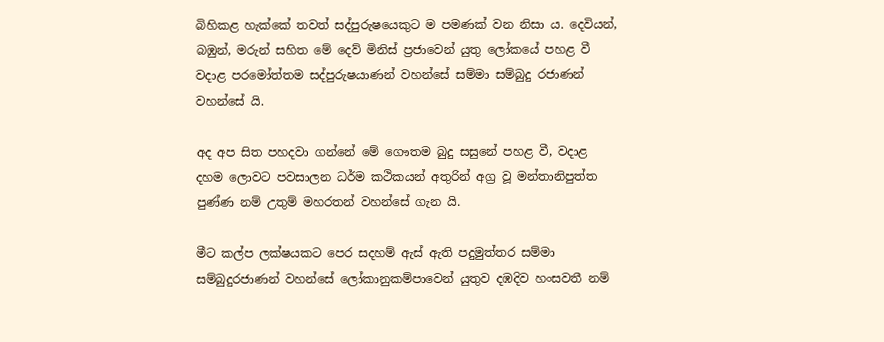බිහිකළ හැක්කේ තවත් සද්පුරුෂයෙකුට ම පමණක් වන නිසා ය. දෙවියන්, බඹුන්, මරුන් සහිත මේ දෙව් මිනිස් ප්‍රජාවෙන් යුතු ලෝකයේ පහළ වී වදාළ පරමෝත්තම සද්පුරුෂයාණන් වහන්සේ සම්මා සම්බුදු රජාණන් වහන්සේ යි.

අද අප සිත පහදවා ගන්නේ මේ ගෞතම බුදු සසුනේ පහළ වී, වදාළ දහම ලොවට පවසාලන ධර්ම කථිකයන් අතුරින් අග්‍ර වූ මන්තානිපුත්ත පුණ්ණ නම් උතුම් මහරතන් වහන්සේ ගැන යි.

මීට කල්ප ලක්ෂයකට පෙර සදහම් ඇස් ඇති පදුමුත්තර සම්මා සම්බුදුරජාණන් වහන්සේ ලෝකානුකම්පාවෙන් යුතුව දඹදිව හංසවතී නම්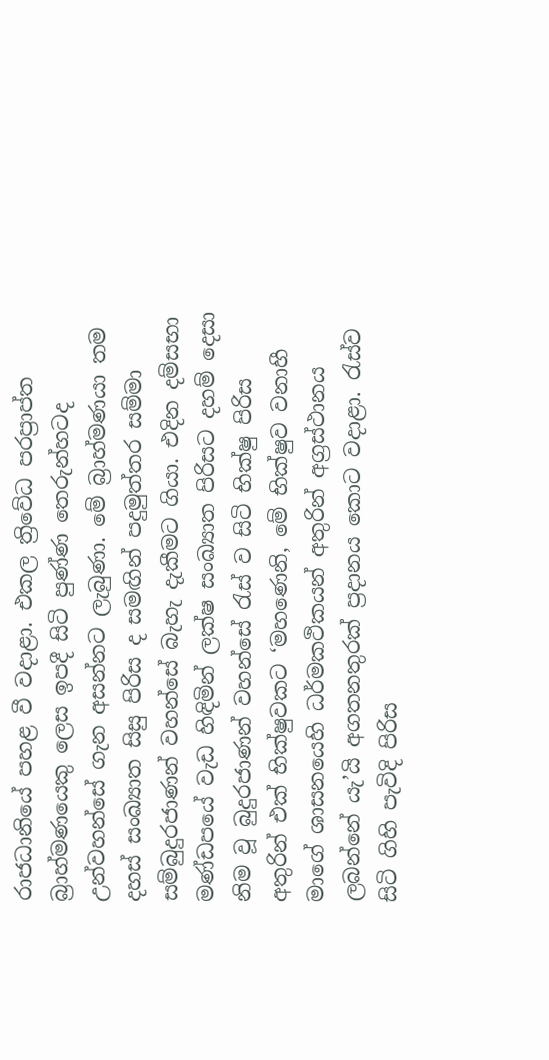රාජධානියේ පහළ වී වදාළා. එකල ත්‍රිවේධ පරප්‍රාප්ත බ්‍රාහ්මණයෙකු ලෙස ඉපදී සිටි පුණ්ණ තෙරුන්හටද උන්වහන්සේ ගැන අසන්නට ලැබුණා. මේ බ්‍රාහ්මණයා තම දහස් සංඛ්‍යාත සිසු පිරිස ද සමඟින් පදුමුත්තර සම්මා සම්බුදුරජාණන් වහන්සේ බැහැ දැකීමට ගියා. එදින දම්සභා මණ්ඩපයේ වැඩ හිඳිමින් ලක්ෂ සංඛ්‍යාත පිරිසට දහම් දෙසා නිම වූ බුදුරජාණන් වහන්සේ රැස් ව සිටි භික්ෂු පිරිස අතුරින් එක් භික්ෂුවකට ‘මහණෙනි, මේ භික්ෂුව වනාහී මාගේ ශාසනයෙහි ධර්මකථිකයන් අතුරින් අග්‍රස්ථානය ලබන්නේ යැ’යි අගතනතුරක් ප්‍රදානය කොට වදාළා. රැස්ව සිටි ගිහි පැවිදි පිරිස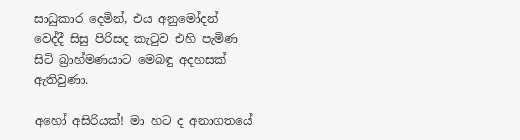සාධුකාර දෙමින්, එය අනුමෝදන් වෙද්දී සිසු පිරිසද කැටුව එහි පැමිණ සිටි බ්‍රාහ්මණයාට මෙබඳු අදහසක් ඇතිවුණා.

අහෝ අසිරියක්! මා හට ද අනාගතයේ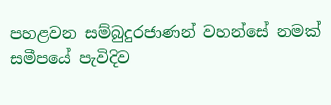පහළවන සම්බුදුරජාණන් වහන්සේ නමක් සමීපයේ පැවිදිව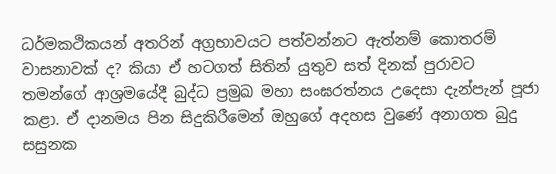ධර්මකථිකයන් අතරින් අග්‍රභාවයට පත්වන්නට ඇත්නම් කොතරම් වාසනාවක් ද? කියා ඒ හටගත් සිතින් යුතුව සත් දිනක් පුරාවට තමන්ගේ ආශ්‍රමයේදී බුද්ධ ප්‍රමුඛ මහා සංඝරත්නය උදෙසා දැන්පැන් පූජා කළා. ඒ දානමය පින සිදුකිරීමෙන් ඔහුගේ අදහස වුණේ අනාගත බුදු සසුනක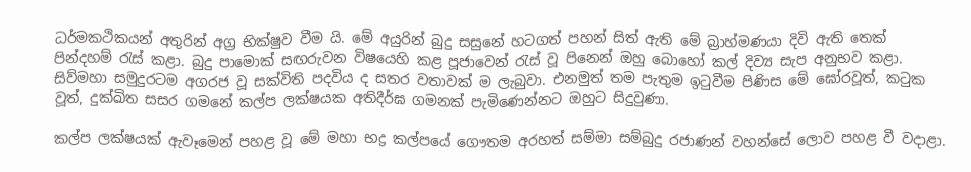ධර්මකථිකයන් අතුරින් අග්‍ර භික්ෂුව වීම යි. මේ අයුරින් බුදු සසුනේ හටගත් පහන් සිත් ඇති මේ බ්‍රාහ්මණයා දිවි ඇති තෙක් පින්දහම් රැස් කළා. බුදු පාමොක් සඟරුවන විෂයෙහි කළ පූජාවෙන් රැස් වූ පිනෙන් ඔහු බොහෝ කල් දිව්‍ය සැප අනුභව කළා. සිව්මහා සමුදුරටම අගරජ වූ සක්විති පදවිය ද සතර වතාවක් ම ලැබුවා. එනමුත් තම පැතුම ඉටුවීම පිණිස මේ ඝෝරවූත්, කටුක වූත්, දුක්ඛිත සසර ගමනේ කල්ප ලක්ෂයක අතිදීර්ඝ ගමනක් පැමිණෙන්නට ඔහුට සිදුවුණා.

කල්ප ලක්ෂයක් ඇවෑමෙන් පහළ වූ මේ මහා භද්‍ර කල්පයේ ගෞතම අරහත් සම්මා සම්බුදු රජාණන් වහන්සේ ලොව පහළ වී වදාළා.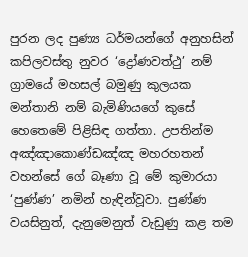පුරන ලද පුණ්‍ය ධර්මයන්ගේ අනුහසින් කපිලවස්තු නුවර ‘ද්‍රෝණවත්ථු’ නම් ග්‍රාමයේ මහසල් බමුණු කුලයක මන්තානි නම් බැමිණියගේ කුසේ හෙතෙමේ පිළිසිඳ ගත්තා. උපතින්ම අඤ්ඤාකොණ්ඩඤ්ඤ මහරහතන් වහන්සේ ගේ බෑණා වූ මේ කුමාරයා ‘පුණ්ණ’ නමින් හැඳින්වූවා. පුණ්ණ වයසිනුත්, දැනුමෙනුත් වැඩුණු කළ තම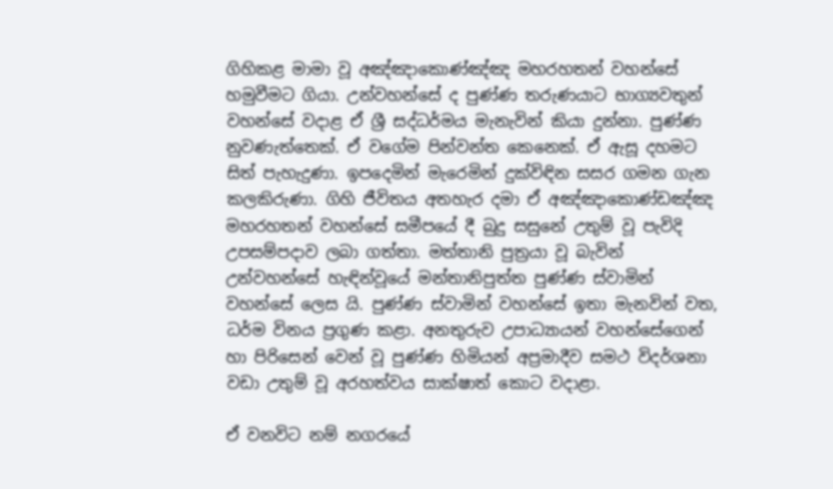ගිහිකළ මාමා වූ අඤ්ඤාකොණ්ඤ්ඤ මහරහතන් වහන්සේ හමුවීමට ගියා. උන්වහන්සේ ද පුණ්ණ තරුණයාට භාග්‍යවතුන් වහන්සේ වදාළ ඒ ශ්‍රී සද්ධර්මය මැනැවින් කියා දුන්නා. පුණ්ණ නුවණැත්තෙක්. ඒ වගේම පින්වන්ත කෙනෙක්. ඒ ඇසූ දහමට සිත් පැහැදුණා. ඉපදෙමින් මැරෙමින් දුක්විඳින සසර ගමන ගැන කලකිරුණා. ගිහි ජීවිතය අතහැර දමා ඒ අඤ්ඤාකොණ්ඩඤ්ඤ මහරහතන් වහන්සේ සමීපයේ දී බුදු සසුනේ උතුම් වූ පැවිදි උපසම්පදාව ලබා ගත්තා. මත්තානි පුත්‍රයා වූ බැවින් උන්වහන්සේ හැඳින්වූයේ මන්තානිපුත්ත පුණ්ණ ස්වාමින් වහන්සේ ලෙස යි. පුණ්ණ ස්වාමින් වහන්සේ ඉතා මැනවින් වත, ධර්ම විනය ප්‍රගුණ කළා. අනතුරුව උපාධ්‍යායන් වහන්සේගෙන් හා පිරිසෙන් වෙන් වූ පුණ්ණ හිමියන් අප්‍රමාදීව සමථ විදර්ශනා වඩා උතුම් වූ අරහත්වය සාක්ෂාත් කොට වදාළා.

ඒ වනවිට නම් නගරයේ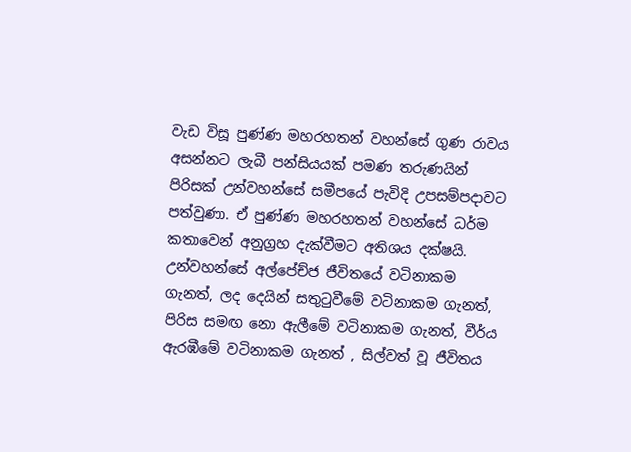වැඩ විසූ පුණ්ණ මහරහතන් වහන්සේ ගුණ රාවය අසන්නට ලැබී පන්සියයක් පමණ තරුණයින් පිරිසක් උන්වහන්සේ සමීපයේ පැවිදි උපසම්පදාවට පත්වුණා. ඒ පුණ්ණ මහරහතන් වහන්සේ ධර්ම කතාවෙන් අනුග්‍රහ දැක්වීමට අතිශය දක්ෂයි. උන්වහන්සේ අල්පේච්ජ ජීවිතයේ වටිනාකම ගැනත්, ලද දෙයින් සතුටුවීමේ වටිනාකම ගැනත්, පිරිස සමඟ නො ඇලීමේ වටිනාකම ගැනත්, වීර්ය ඇරඹීමේ වටිනාකම ගැනත් , සිල්වත් වූ ජීවිතය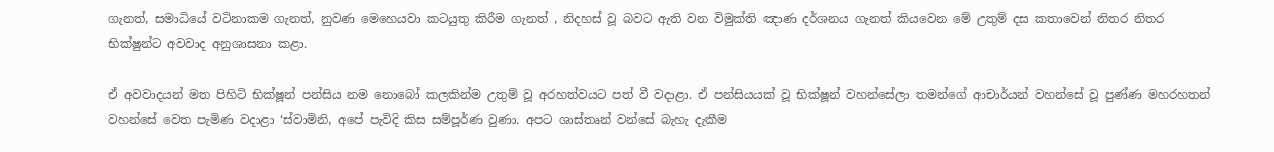ගැනත්, සමාධියේ වටිනාකම ගැනත්, නුවණ මෙහෙයවා කටයුතු කිරීම ගැනත් , නිදහස් වූ බවට ඇති වන විමුක්ති ඤාණ දර්ශනය ගැනත් කියවෙන මේ උතුම් දස කතාවෙන් නිතර නිතර භික්ෂුන්ට අවවාද අනුශාසනා කළා.

ඒ අවවාදයන් මත පිහිටි භික්ෂූන් පන්සිය නම නොබෝ කලකින්ම උතුම් වූ අරහත්වයට පත් වී වදාළා. ඒ පන්සියයක් වූ භික්ෂූන් වහන්සේලා තමන්ගේ ආචාර්යන් වහන්සේ වූ පුණ්ණ මහරහතන් වහන්සේ වෙත පැමිණ වදාළා ‘ස්වාමිනි, අපේ පැවිදි කිස සම්පූර්ණ වුණා. අපට ශාස්තෘන් වන්සේ බැහැ දැකීම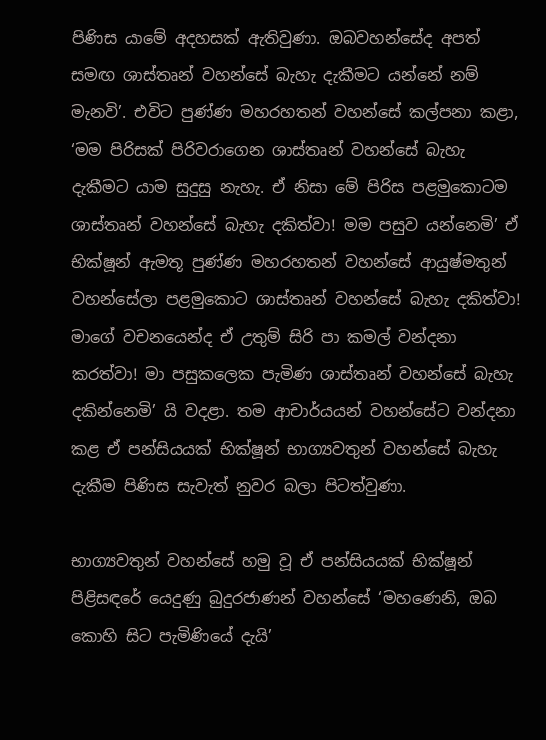පිණිස යාමේ අදහසක් ඇතිවුණා. ඔබවහන්සේද අපත් සමඟ ශාස්තෘන් වහන්සේ බැහැ දැකීමට යන්නේ නම් මැනවි’. එවිට පුණ්ණ මහරහතන් වහන්සේ කල්පනා කළා, ‘මම පිරිසක් පිරිවරාගෙන ශාස්තෘන් වහන්සේ බැහැ දැකීමට යාම සුදුසු නැහැ. ඒ නිසා මේ පිරිස පළමුකොටම ශාස්තෘන් වහන්සේ බැහැ දකිත්වා! මම පසුව යන්නෙමි’ ඒ භික්ෂූන් ඇමතූ පුණ්ණ මහරහතන් වහන්සේ ආයුෂ්මතුන් වහන්සේලා පළමුකොට ශාස්තෘන් වහන්සේ බැහැ දකිත්වා! මාගේ වචනයෙන්ද ඒ උතුම් සිරි පා කමල් වන්දනා කරත්වා! මා පසුකලෙක පැමිණ ශාස්තෘන් වහන්සේ බැහැ දකින්නෙමි’ යි වදළා. තම ආචාර්යයන් වහන්සේට වන්දනා කළ ඒ පන්සියයක් භික්ෂූන් භාග්‍යවතුන් වහන්සේ බැහැ දැකීම පිණිස සැවැත් නුවර බලා පිටත්වුණා.

භාග්‍යවතුන් වහන්සේ හමු වූ ඒ පන්සියයක් භික්ෂූන් පිළිසඳරේ යෙදුණු බුදුරජාණන් වහන්සේ ‘මහණෙනි, ඔබ කොහි සිට පැමිණියේ දැයි’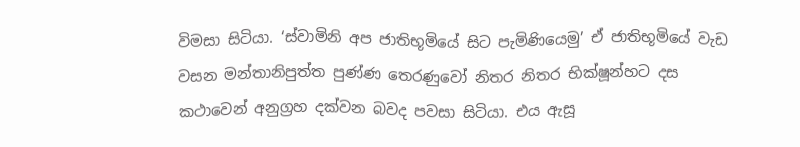විමසා සිටියා. ‘ස්වාමිනි අප ජාතිභූමියේ සිට පැමිණියෙමු’ ඒ ජාතිභූමියේ වැඩ වසන මන්තානිපුත්ත පුණ්ණ තෙරණුවෝ නිතර නිතර භික්ෂූන්හට දස කථාවෙන් අනුග්‍රහ දක්වන බවද පවසා සිටියා. එය ඇසූ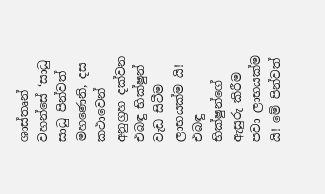ශාස්තෘන් වහන්සේ ‘සාධු සාධු පින්වත් මහණෙනි, දස කථාවෙන් අනුග්‍රහ දක්වන එබඳු භික්ෂුන් වැඩ සිටීම ලාභයක්ම යි! එබඳු භික්ෂුන්ගේ ඇසුරු කිරීම පවා ලාභයක්ම යි! මේ පින්වත්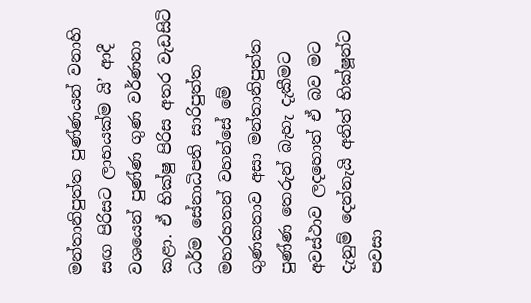මන්තානිපුත්ත පුණ්ණයන් වනාහි සඟ පිරිසට ලාභයක්ම යි’ ආදී වශයෙන් පුණ්ණ ගුණ වර්ණනා කළා. ඒ භික්ෂු පිරිස අතර වැඩසිටි ධර්ම සේනාධිපති සාරිපුත්ත මහරහතන් වහන්සේ මේ ගුණකතාව අසා මන්තානිපුත්ත පුණ්ණ තෙරුන් බැහැ දැකීමට අවස්ථාව ලදහොත් ඒ බව මට දැනුම් දෙන්නැයි අනිත් භික්ෂූන්ට පවසා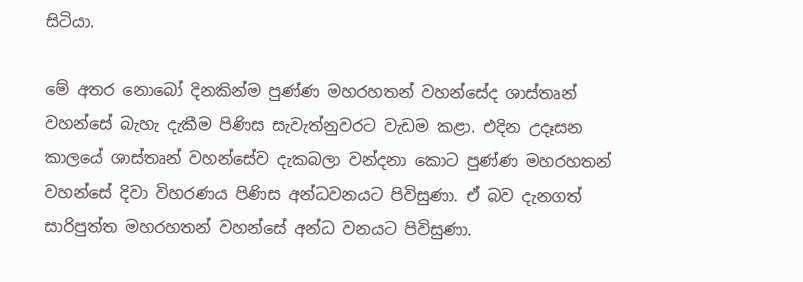සිටියා.

මේ අතර නොබෝ දිනකින්ම පුණ්ණ මහරහතන් වහන්සේද ශාස්තෘන් වහන්සේ බැහැ දැකීම පිණිස සැවැත්නුවරට වැඩම කළා. එදින උදෑසන කාලයේ ශාස්තෘන් වහන්සේව දැකබලා වන්දනා කොට පුණ්ණ මහරහතන් වහන්සේ දිවා විහරණය පිණිස අන්ධවනයට පිවිසුණා. ඒ බව දැනගත් සාරිපුත්ත මහරහතන් වහන්සේ අන්ධ වනයට පිවිසුණා.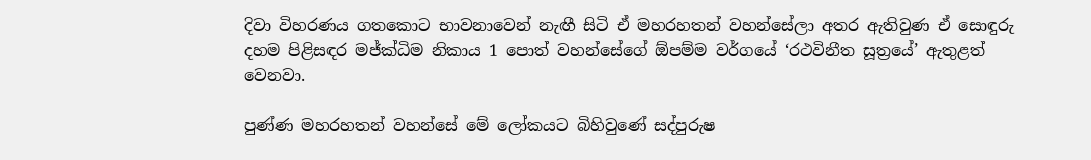දිවා විහරණය ගතකොට භාවනාවෙන් නැඟී සිටි ඒ මහරහතන් වහන්සේලා අතර ඇතිවුණ ඒ සොඳුරු දහම පිළිසඳර මජ්ක්‍ධිම නිකාය 1 පොත් වහන්සේගේ ඕපම්ම වර්ගයේ ‘රථවිනීත සූත්‍රයේ’ ඇතුළත් වෙනවා.

පුණ්ණ මහරහතන් වහන්සේ මේ ලෝකයට බිහිවුණේ සද්පුරුෂ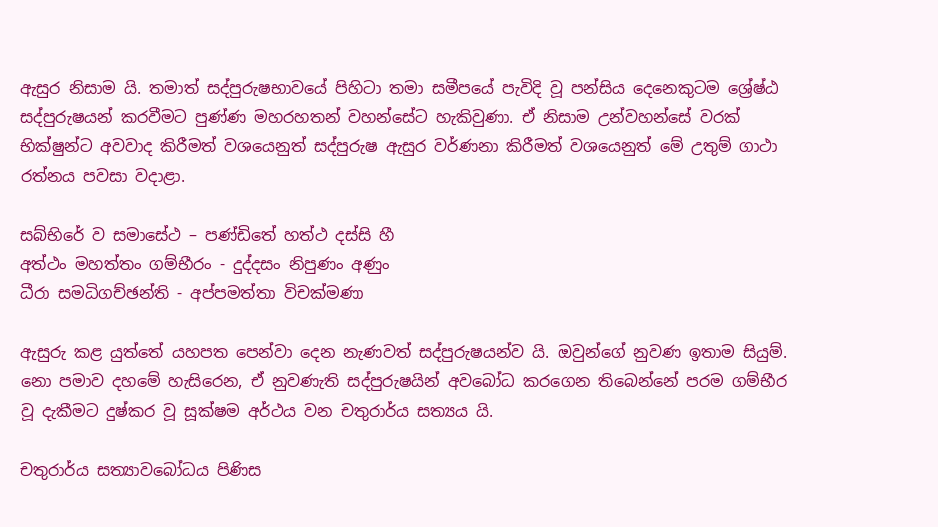ඇසුර නිසාම යි. තමාත් සද්පුරුෂභාවයේ පිහිටා තමා සමීපයේ පැවිදි වූ පන්සිය දෙනෙකුටම ශ්‍රේෂ්ඨ සද්පුරුෂයන් කරවීමට පුණ්ණ මහරහතන් වහන්සේට හැකිවුණා. ඒ නිසාම උන්වහන්සේ වරක් භික්ෂුන්ට අවවාද කිරීමත් වශයෙනුත් සද්පුරුෂ ඇසුර වර්ණනා කිරීමත් වශයෙනුත් මේ උතුම් ගාථා රත්නය පවසා වදාළා.

සබ්භිරේ ව සමාසේථ – පණ්ඩිතේ හත්ථ දස්සි හී
අත්ථං මහත්තං ගම්භීරං - දුද්දසං නිපුණං අණුං
ධීරා සමධිගච්ඡන්ති - අප්පමත්තා විචක්මණා

ඇසුරු කළ යුත්තේ යහපත පෙන්වා දෙන නැණවත් සද්පුරුෂයන්ව යි. ඔවුන්ගේ නුවණ ඉතාම සියුම්. නො පමාව දහමේ හැසිරෙන, ඒ නුවණැති සද්පුරුෂයින් අවබෝධ කරගෙන තිබෙන්නේ පරම ගම්භීර වූ දැකීමට දුෂ්කර වූ සූක්ෂම අර්ථය වන චතුරාර්ය සත්‍යය යි.

චතුරාර්ය සත්‍යාවබෝධය පිණිස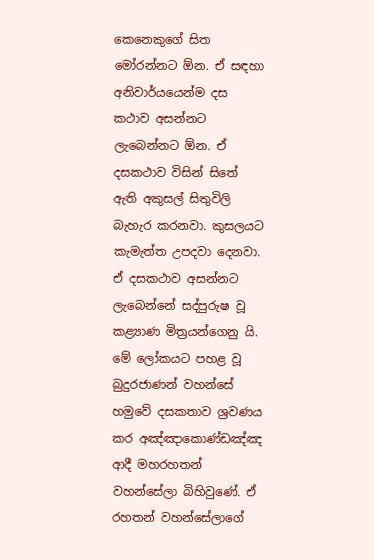කෙනෙකුගේ සිත මෝරන්නට ඕන. ඒ සඳහා අනිවාර්යයෙන්ම දස කථාව අසන්නට ලැබෙන්නට ඕන. ඒ දසකථාව විසින් සිතේ ඇති අකුසල් සිතුවිලි බැහැර කරනවා. කුසලයට කැමැත්ත උපදවා දෙනවා. ඒ දසකථාව අසන්නට ලැබෙන්නේ සද්පුරුෂ වූ කළ්‍යාණ මිත්‍රයන්ගෙනු යි. මේ ලෝකයට පහළ වූ බුදුරජාණන් වහන්සේ හමුවේ දසකතාව ශ්‍රවණය කර අඤ්ඤාකොණ්ඩඤ්ඤ ආදී මහරහතන් වහන්සේලා බිහිවුණේ. ඒ රහතන් වහන්සේලාගේ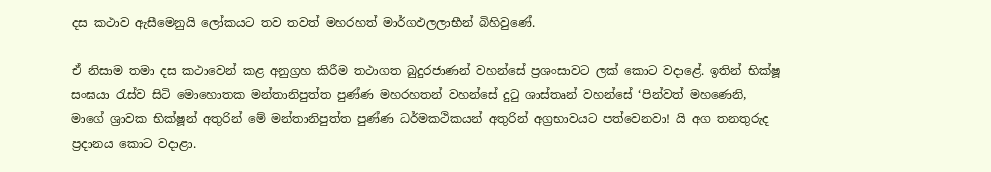දස කථාව ඇසීමෙනුයි ලෝකයට තව තවත් මහරහත් මාර්ගඵලලාභීන් බිහිවුණේ.

ඒ නිසාම තමා දස කථාවෙන් කළ අනුග්‍රහ කිරීම තථාගත බුදුරජාණන් වහන්සේ ප්‍රශංසාවට ලක් කොට වදාළේ. ඉතින් භික්ෂූ සංඝයා රැස්ව සිටි මොහොතක මන්තානිපුත්ත පුණ්ණ මහරහතන් වහන්සේ දුටු ශාස්තෘන් වහන්සේ ‘පින්වත් මහණෙනි, මාගේ ශ්‍රාවක භික්ෂූන් අතුරින් මේ මන්තානිපුත්ත පුණ්ණ ධර්මකථිකයන් අතුරින් අග්‍රභාවයට පත්වෙනවා! යි අග තනතුරුද ප්‍රදානය කොට වදාළා.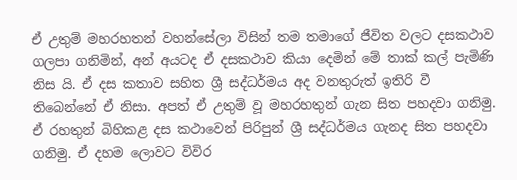ඒ උතුම් මහරහතන් වහන්සේලා විසින් තම තමාගේ ජීවිත වලට දසකථාව ගලපා ගනිමින්, අන් අයටද ඒ දසකථාව කියා දෙමින් මේ තාක් කල් පැමිණි නිස යි. ඒ දස කතාව සහිත ශ්‍රී සද්ධර්මය අද වනතුරුත් ඉතිරි වී තිබෙන්නේ ඒ නිසා. අපත් ඒ උතුම් වූ මහරහතුන් ගැන සිත පහදවා ගනිමු. ඒ රහතුන් බිහිකළ දස කථාවෙන් පිරිපුන් ශ්‍රී සද්ධර්මය ගැනද සිත පහදවා ගනිමු. ඒ දහම ලොවට විවිර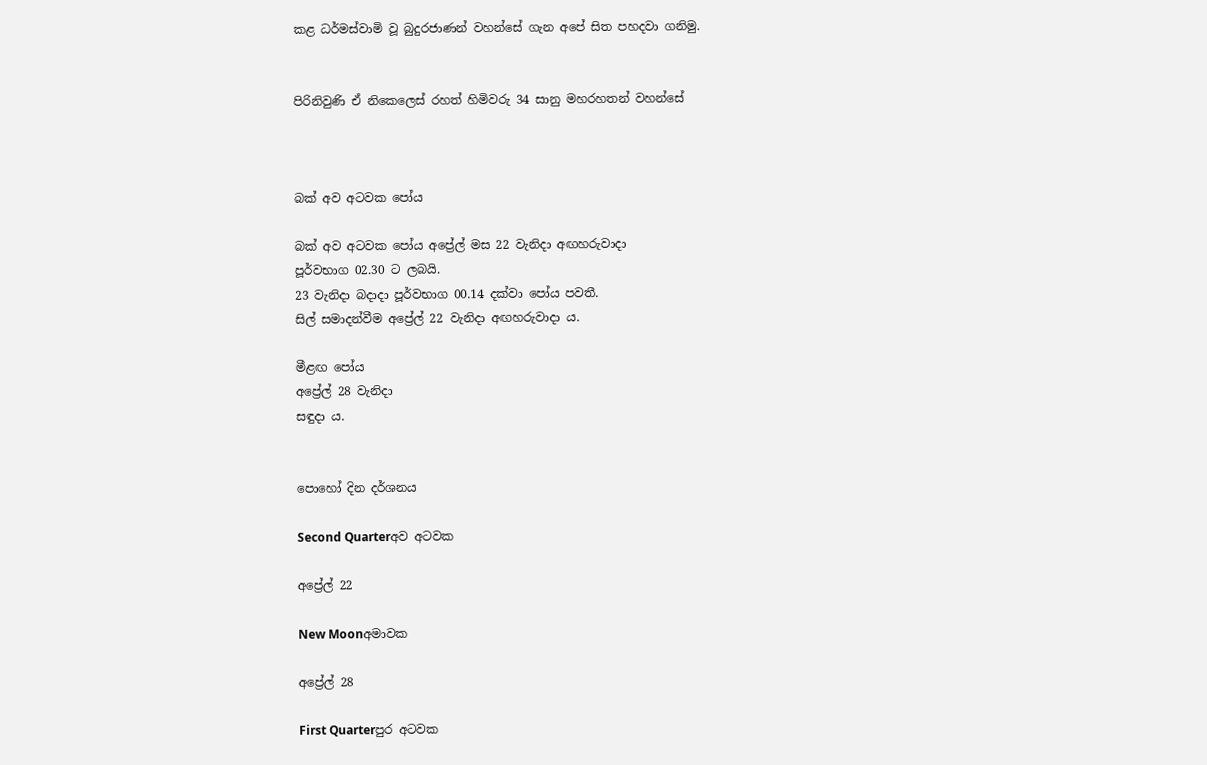කළ ධර්මස්වාමි වූ බුදුරජාණන් වහන්සේ ගැන අපේ සිත පහදවා ගනිමු.


පිරිනිවුණි ඒ නිකෙලෙස් රහත් හිමිවරු 34 සානු මහරහතන් වහන්සේ



බක් අව අටවක පෝය

බක් අව අටවක පෝය අප්‍රේල් මස 22 වැනිදා අඟහරුවාදා
පූර්වභාග 02.30 ට ලබයි.
23 වැනිදා බදාදා පූර්වභාග 00.14 දක්වා පෝය පවතී.
සිල් සමාදන්වීම අප්‍රේල් 22 වැනිදා අඟහරුවාදා ය.

මීළඟ පෝය
අප්‍රේල් 28 වැනිදා
සඳුදා ය.


පොහෝ දින දර්ශනය

Second Quarterඅව අටවක

අප්‍රේල් 22

New Moonඅමාවක

අප්‍රේල් 28

First Quarterපුර අටවක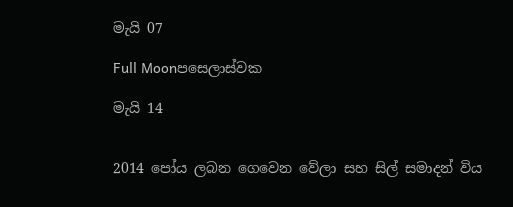මැයි 07

Full Moonපසෙලාස්වක

මැයි 14


2014 පෝය ලබන ගෙවෙන වේලා සහ සිල් සමාදන් විය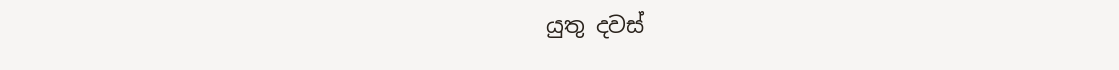යුතු දවස්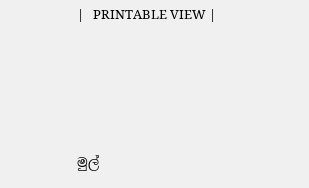|   PRINTABLE VIEW |




මුල්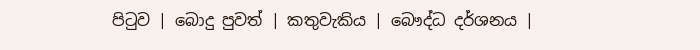පිටුව | බොදු පුවත් | කතුවැකිය | බෞද්ධ දර්ශනය |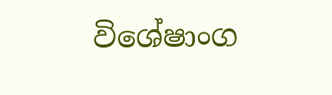විශේෂාංග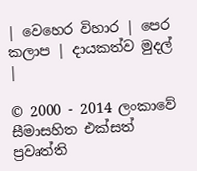| වෙහෙර විහාර | පෙර කලාප | දායකත්ව මුදල් |

© 2000 - 2014 ලංකාවේ සීමාසහිත එක්සත් ප්‍රවෘත්ති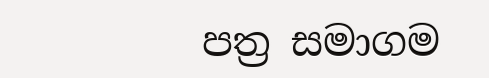පත්‍ර සමාගම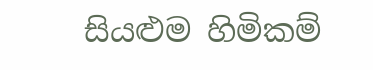සියළුම හිමිකම්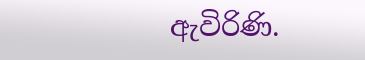ඇවිරිණි.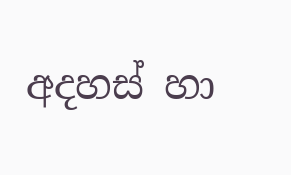අදහස් හා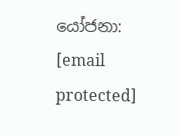යෝජනා: [email protected]